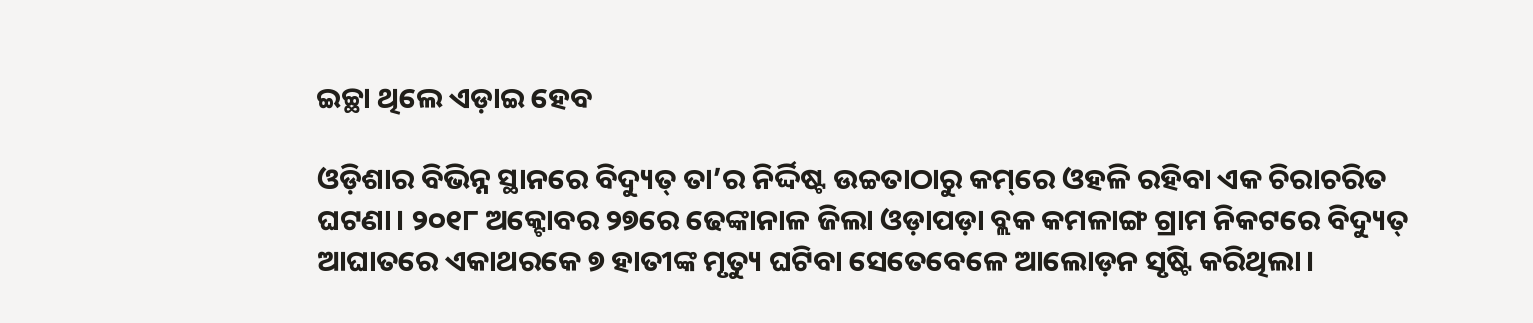ଇଚ୍ଛା ଥିଲେ ଏଡ଼ାଇ ହେବ

ଓଡ଼ିଶାର ବିଭିନ୍ନ ସ୍ଥାନରେ ବିଦ୍ୟୁତ୍‌ ତା’ର ନିର୍ଦ୍ଦିଷ୍ଟ ଉଚ୍ଚତାଠାରୁ କମ୍‌ରେ ଓହଳି ରହିବା ଏକ ଚିରାଚରିତ ଘଟଣା। ୨୦୧୮ ଅକ୍ଟୋବର ୨୭ରେ ଢେଙ୍କାନାଳ ଜିଲା ଓଡ଼ାପଡ଼ା ବ୍ଲକ କମଳାଙ୍ଗ ଗ୍ରାମ ନିକଟରେ ବିଦ୍ୟୁତ୍‌ ଆଘାତରେ ଏକାଥରକେ ୭ ହାତୀଙ୍କ ମୃତ୍ୟୁ ଘଟିବା ସେତେବେଳେ ଆଲୋଡ଼ନ ସୃଷ୍ଟି କରିଥିଲା।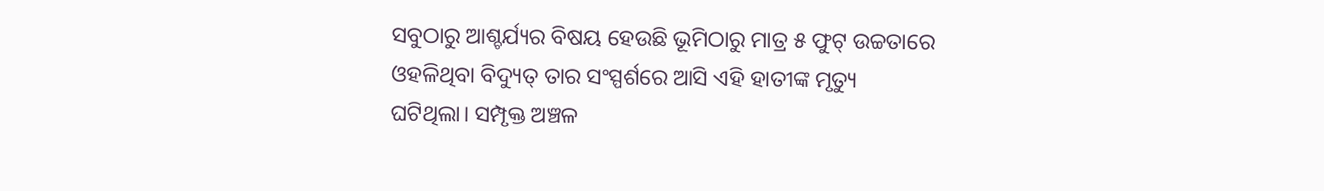ସବୁଠାରୁ ଆଶ୍ଚର୍ଯ୍ୟର ବିଷୟ ହେଉଛି ଭୂମିଠାରୁ ମାତ୍ର ୫ ଫୁଟ୍‌ ଉଚ୍ଚତାରେ ଓହଳିଥିବା ବିଦ୍ୟୁତ୍‌ ତାର ସଂସ୍ପର୍ଶରେ ଆସି ଏହି ହାତୀଙ୍କ ମୃତ୍ୟୁ ଘଟିଥିଲା। ସମ୍ପୃକ୍ତ ଅଞ୍ଚଳ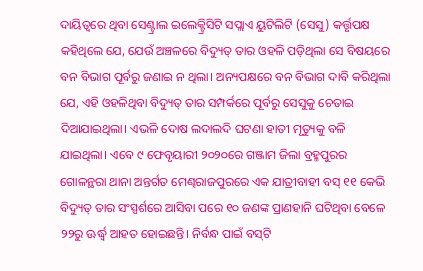ଦାୟିତ୍ୱରେ ଥିବା ସେଣ୍ଟ୍ରାଲ ଇଲେକ୍ଟ୍ରିସିଟି ସପ୍ଲାଏ ୟୁଟିଲିଟି (ସେସୁ) କର୍ତ୍ତୃପକ୍ଷ କହିଥିଲେ ଯେ, ଯେଉଁ ଅଞ୍ଚଳରେ ବିଦ୍ୟୁତ୍‌ ତାର ଓହଳି ପଡ଼ିଥିଲା ସେ ବିଷୟରେ ବନ ବିଭାଗ ପୂର୍ବରୁ ଜଣାଇ ନ ଥିଲା। ଅନ୍ୟପକ୍ଷରେ ବନ ବିଭାଗ ଦାବି କରିଥିଲା ଯେ, ଏହି ଓହଳିଥିବା ବିଦ୍ୟୁତ୍‌ ତାର ସମ୍ପର୍କରେ ପୂର୍ବରୁ ସେସୁକୁ ଚେତାଇ ଦିଆଯାଇଥିଲା। ଏଭଳି ଦୋଷ ଲଦାଲଦି ଘଟଣା ହାତୀ ମୃତ୍ୟୁକୁ ବଳି ଯାଇଥିଲା। ଏବେ ୯ ଫେବୃୟାରୀ ୨୦୨୦ରେ ଗଞ୍ଜାମ ଜିଲା ବ୍ରହ୍ମପୁରର ଗୋଳନ୍ଥରା ଥାନା ଅନ୍ତର୍ଗତ ମେଣ୍ଢରାଜପୁରରେ ଏକ ଯାତ୍ରୀବାହୀ ବସ୍‌ ୧୧ କେଭି ବିଦ୍ୟୁତ୍‌ ତାର ସଂସ୍ପର୍ଶରେ ଆସିବା ପରେ ୧୦ ଜଣଙ୍କ ପ୍ରାଣହାନି ଘଟିଥିବା ବେଳେ ୨୨ରୁ ଊର୍ଦ୍ଧ୍ୱ ଆହତ ହୋଇଛନ୍ତି। ନିର୍ବନ୍ଧ ପାଇଁ ବସ୍‌ଟି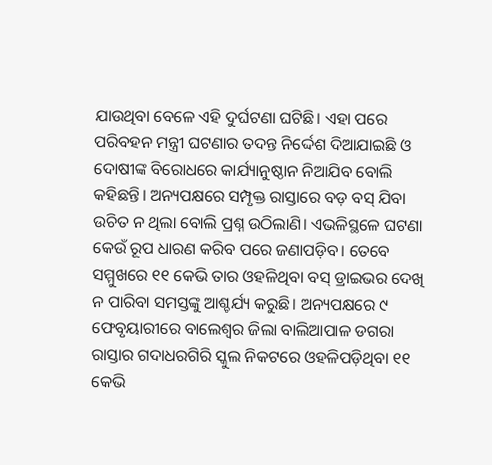ଯାଉଥିବା ବେଳେ ଏହି ଦୁର୍ଘଟଣା ଘଟିଛି। ଏହା ପରେ ପରିବହନ ମନ୍ତ୍ରୀ ଘଟଣାର ତଦନ୍ତ ନିର୍ଦ୍ଦେଶ ଦିଆଯାଇଛି ଓ ଦୋଷୀଙ୍କ ବିରୋଧରେ କାର୍ଯ୍ୟାନୁଷ୍ଠାନ ନିଆଯିବ ବୋଲି କହିଛନ୍ତି। ଅନ୍ୟପକ୍ଷରେ ସମ୍ପୃକ୍ତ ରାସ୍ତାରେ ବଡ଼ ବସ୍‌ ଯିବା ଉଚିତ ନ ଥିଲା ବୋଲି ପ୍ରଶ୍ନ ଉଠିଲାଣି। ଏଭଳିସ୍ଥଳେ ଘଟଣା କେଉଁ ରୂପ ଧାରଣ କରିବ ପରେ ଜଣାପଡ଼ିବ। ତେବେ ସମ୍ମୁଖରେ ୧୧ କେଭି ତାର ଓହଳିଥିବା ବସ୍‌ ଡ୍ରାଇଭର ଦେଖି ନ ପାରିବା ସମସ୍ତଙ୍କୁ ଆଶ୍ଚର୍ଯ୍ୟ କରୁଛି। ଅନ୍ୟପକ୍ଷରେ ୯ ଫେବୃୟାରୀରେ ବାଲେଶ୍ୱର ଜିଲା ବାଲିଆପାଳ ଡଗରା ରାସ୍ତାର ଗଦାଧରଗିରି ସ୍କୁଲ ନିକଟରେ ଓହଳିପଡ଼ିଥିବା ୧୧ କେଭି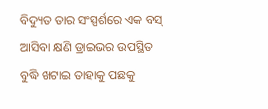ବିଦ୍ୟୁତ ତାର ସଂସ୍ପର୍ଶରେ ଏକ ବସ୍‌ ଆସିବା କ୍ଷଣି ଡ୍ରାଇଭର ଉପସ୍ଥିତ ବୁଦ୍ଧି ଖଟାଇ ତାହାକୁ ପଛକୁ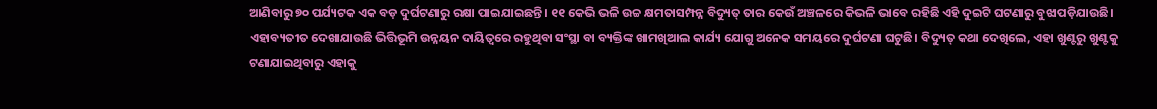ଆଣିବାରୁ ୭୦ ପର୍ଯ୍ୟଟକ ଏକ ବଡ଼ ଦୁର୍ଘଟଣାରୁ ରକ୍ଷା ପାଇଯାଇଛନ୍ତି। ୧୧ କେଭି ଭଳି ଉଚ୍ଚ କ୍ଷମତାସମ୍ପନ୍ନ ବିଦ୍ୟୁତ୍‌ ତାର କେଉଁ ଅଞ୍ଚଳରେ କିଭଳି ଭାବେ ରହିଛି ଏହି ଦୁଇଟି ଘଟଣାରୁ ବୁଝାପଡ଼ିଯାଉଛି।
ଏହାବ୍ୟତୀତ ଦେଖାଯାଉଛି ଭିତ୍ତିଭୂମି ଉନ୍ନୟନ ଦାୟିତ୍ୱରେ ରହୁଥିବା ସଂସ୍ଥା ବା ବ୍ୟକ୍ତିଙ୍କ ଖାମଖିଆଲ କାର୍ଯ୍ୟ ଯୋଗୁ ଅନେକ ସମୟରେ ଦୁର୍ଘଟଣା ଘଟୁଛି। ବିଦ୍ୟୁତ୍‌ କଥା ଦେଖିଲେ, ଏହା ଖୁଣ୍ଟରୁ ଖୁଣ୍ଟକୁ ଟଣାଯାଇଥିବାରୁ ଏହାକୁ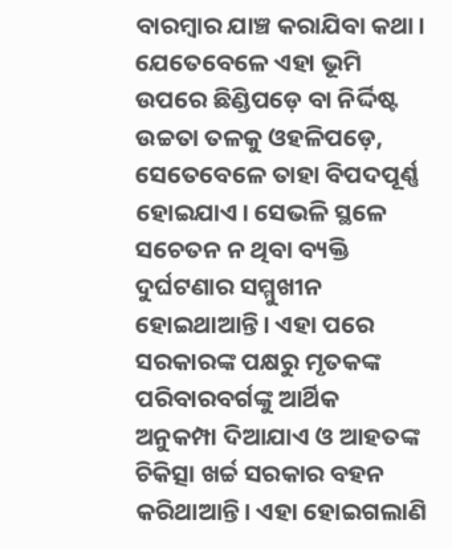ବାରମ୍ବାର ଯାଞ୍ଚ କରାଯିବା କଥା। ଯେତେବେଳେ ଏହା ଭୂମି ଉପରେ ଛିଣ୍ଡିପଡ଼େ ବା ନିର୍ଦ୍ଦିଷ୍ଟ ଉଚ୍ଚତା ତଳକୁ ଓହଳିପଡ଼େ, ସେତେବେଳେ ତାହା ବିପଦପୂର୍ଣ୍ଣ ହୋଇଯାଏ। ସେଭଳି ସ୍ଥଳେ ସଚେତନ ନ ଥିବା ବ୍ୟକ୍ତି ଦୁର୍ଘଟଣାର ସମ୍ମୁଖୀନ ହୋଇଥାଆନ୍ତି। ଏହା ପରେ ସରକାରଙ୍କ ପକ୍ଷରୁ ମୃତକଙ୍କ ପରିବାରବର୍ଗଙ୍କୁ ଆର୍ଥିକ ଅନୁକମ୍ପା ଦିଆଯାଏ ଓ ଆହତଙ୍କ ଚିକିତ୍ସା ଖର୍ଚ୍ଚ ସରକାର ବହନ କରିଥାଆନ୍ତି। ଏହା ହୋଇଗଲାଣି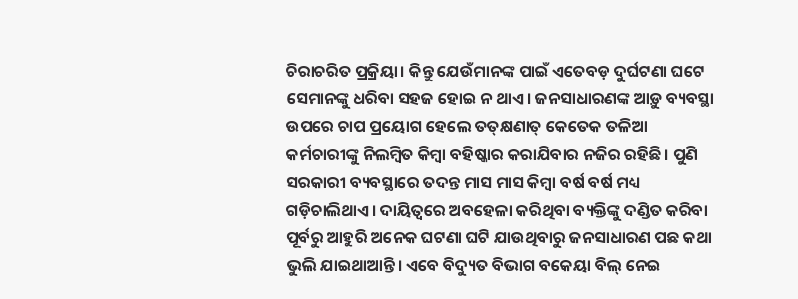ଚିରାଚରିତ ପ୍ରକ୍ରିୟା। କିନ୍ତୁ ଯେଉଁମାନଙ୍କ ପାଇଁ ଏତେବଡ଼ ଦୁର୍ଘଟଣା ଘଟେ ସେମାନଙ୍କୁ ଧରିବା ସହଜ ହୋଇ ନ ଥାଏ। ଜନସାଧାରଣଙ୍କ ଆଡ଼ୁ ବ୍ୟବସ୍ଥା ଉପରେ ଚାପ ପ୍ରୟୋଗ ହେଲେ ତତ୍‌କ୍ଷଣାତ୍‌ କେତେକ ତଳିଆ କର୍ମଚାରୀଙ୍କୁ ନିଲମ୍ବିତ କିମ୍ବା ବହିଷ୍କାର କରାଯିବାର ନଜିର ରହିଛି। ପୁଣି ସରକାରୀ ବ୍ୟବସ୍ଥାରେ ତଦନ୍ତ ମାସ ମାସ କିମ୍ବା ବର୍ଷ ବର୍ଷ ମଧ୍ୟ ଗଡ଼ିଚାଲିଥାଏ। ଦାୟିତ୍ୱରେ ଅବହେଳା କରିଥିବା ବ୍ୟକ୍ତିଙ୍କୁ ଦଣ୍ଡିତ କରିବା ପୂର୍ବରୁ ଆହୁରି ଅନେକ ଘଟଣା ଘଟି ଯାଉଥିବାରୁ ଜନସାଧାରଣ ପଛ କଥା ଭୁଲି ଯାଇଥାଆନ୍ତି। ଏବେ ବିଦ୍ୟୁତ ବିଭାଗ ବକେୟା ବିଲ୍‌ ନେଇ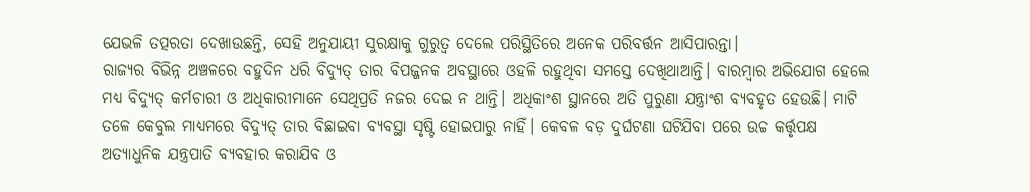ଯେଭଳି ତତ୍ପରତା ଦେଖାଉଛନ୍ତି, ସେହି ଅନୁଯାୟୀ ସୁରକ୍ଷାକୁ ଗୁରୁତ୍ୱ ଦେଲେ ପରିସ୍ଥିତିରେ ଅନେକ ପରିବର୍ତ୍ତନ ଆସିପାରନ୍ତା।
ରାଜ୍ୟର ବିଭିନ୍ନ ଅଞ୍ଚଳରେ ବହୁଦିନ ଧରି ବିଦ୍ୟୁତ୍‌ ତାର ବିପଜ୍ଜନକ ଅବସ୍ଥାରେ ଓହଳି ରହୁଥିବା ସମସ୍ତେ ଦେଖିଥାଆନ୍ତି। ବାରମ୍ବାର ଅଭିଯୋଗ ହେଲେ ମଧ୍ୟ ବିଦ୍ୟୁତ୍‌ କର୍ମଚାରୀ ଓ ଅଧିକାରୀମାନେ ସେଥିପ୍ରତି ନଜର ଦେଇ ନ ଥାନ୍ତି। ଅଧିକାଂଶ ସ୍ଥାନରେ ଅତି ପୁରୁଣା ଯନ୍ତ୍ରାଂଶ ବ୍ୟବହୃତ ହେଉଛି। ମାଟି ତଳେ କେବୁଲ ମାଧ୍ୟମରେ ବିଦ୍ୟୁତ୍‌ ତାର ବିଛାଇବା ବ୍ୟବସ୍ଥା ସୃଷ୍ଟି ହୋଇପାରୁ ନାହିଁ। କେବଳ ବଡ଼ ଦୁର୍ଘଟଣା ଘଟିଯିବା ପରେ ଉଚ୍ଚ କର୍ତ୍ତୃପକ୍ଷ ଅତ୍ୟାଧୁନିକ ଯନ୍ତ୍ରପାତି ବ୍ୟବହାର କରାଯିବ ଓ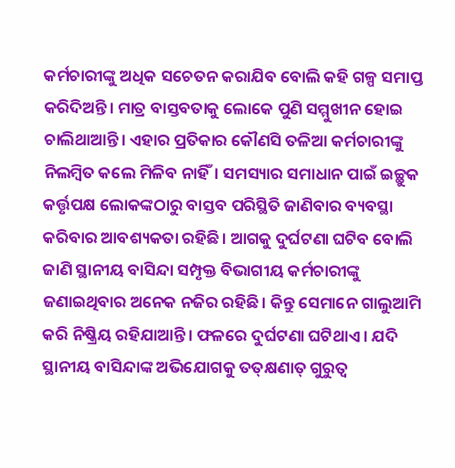କର୍ମଚାରୀଙ୍କୁ ଅଧିକ ସଚେତନ କରାଯିବ ବୋଲି କହି ଗଳ୍ପ ସମାପ୍ତ କରିଦିଅନ୍ତି। ମାତ୍ର ବାସ୍ତବତାକୁ ଲୋକେ ପୁଣି ସମ୍ମୁଖୀନ ହୋଇ ଚାଲିଥାଆନ୍ତି। ଏହାର ପ୍ରତିକାର କୌଣସି ତଳିଆ କର୍ମଚାରୀଙ୍କୁ ନିଲମ୍ବିତ କଲେ ମିଳିବ ନାହିଁ। ସମସ୍ୟାର ସମାଧାନ ପାଇଁ ଇଚ୍ଛୁକ କର୍ତ୍ତୃପକ୍ଷ ଲୋକଙ୍କଠାରୁ ବାସ୍ତବ ପରିସ୍ଥିତି ଜାଣିବାର ବ୍ୟବସ୍ଥା କରିବାର ଆବଶ୍ୟକତା ରହିଛି। ଆଗକୁ ଦୁର୍ଘଟଣା ଘଟିବ ବୋଲି ଜାଣି ସ୍ଥାନୀୟ ବାସିନ୍ଦା ସମ୍ପୃକ୍ତ ବିଭାଗୀୟ କର୍ମଚାରୀଙ୍କୁ ଜଣାଇଥିବାର ଅନେକ ନଜିର ରହିଛି। କିନ୍ତୁ ସେମାନେ ଗାଲୁଆମି କରି ନିଷ୍କ୍ରିୟ ରହିଯାଆନ୍ତି। ଫଳରେ ଦୁର୍ଘଟଣା ଘଟିଥାଏ। ଯଦି ସ୍ଥାନୀୟ ବାସିନ୍ଦାଙ୍କ ଅଭିଯୋଗକୁ ତତ୍‌କ୍ଷଣାତ୍‌ ଗୁରୁତ୍ୱ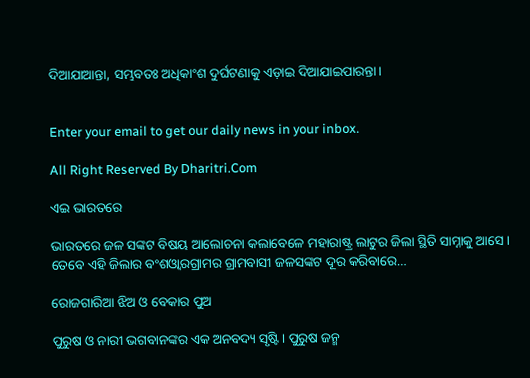ଦିଆଯାଆନ୍ତା, ସମ୍ଭବତଃ ଅଧିକାଂଶ ଦୁର୍ଘଟଣାକୁ ଏଡ଼ାଇ ଦିଆଯାଇପାରନ୍ତା।


Enter your email to get our daily news in your inbox.

All Right Reserved By Dharitri.Com

ଏଇ ଭାରତରେ

ଭାରତରେ ଜଳ ସଙ୍କଟ ବିଷୟ ଆଲୋଚନା କଲାବେଳେ ମହାରାଷ୍ଟ୍ର ଲାଟୁର ଜିଲା ସ୍ଥିତି ସାମ୍ନାକୁ ଆସେ। ତେବେ ଏହି ଜିଲାର ବଂଶଓ୍ବାରଗ୍ରାମର ଗ୍ରାମବାସୀ ଜଳସଙ୍କଟ ଦୂର କରିବାରେ…

ରୋଜଗାରିଆ ଝିଅ ଓ ବେକାର ପୁଅ

ପୁରୁଷ ଓ ନାରୀ ଭଗବାନଙ୍କର ଏକ ଅନବଦ୍ୟ ସୃଷ୍ଟି। ପୁରୁଷ ଜନ୍ମ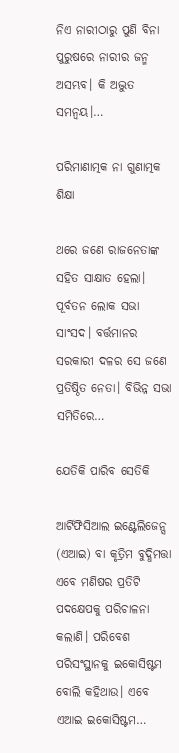ନିଏ ନାରୀଠାରୁ ପୁଣି ବିନା ପୁରୁଷରେ ନାରୀର ଜନ୍ମ ଅସମ୍ଭବ। କି ଅଦ୍ଭୁତ ସମନ୍ବୟ।…

ପରିମାଣାତ୍ମକ ନା ଗୁଣାତ୍ମକ ଶିକ୍ଷା

ଥରେ ଜଣେ ରାଜନେତାଙ୍କ ସହିତ ସାକ୍ଷାତ ହେଲା। ପୂର୍ବତନ ଲୋକ ସଭା ସାଂସଦ। ବର୍ତ୍ତମାନର ସରକାରୀ ଦଳର ସେ ଜଣେ ପ୍ରତିଷ୍ଠିତ ନେତା। ବିଭିନ୍ନ ସଭା ସମିତିରେ…

ଯେତିକି ପାରିବ ସେତିକି

ଆର୍ଟିଫିସିଆଲ ଇଣ୍ଟେଲିଜେନ୍ସ (ଏଆଇ) ବା କୃତ୍ରିମ ବୁଦ୍ଧିମତ୍ତା ଏବେ ମଣିଷର ପ୍ରତିଟି ପଦକ୍ଷେପକୁ ପରିଚାଳନା କଲାଣି। ପରିବେଶ ପରିସଂସ୍ଥାନକୁ ଇକୋସିଷ୍ଟମ ବୋଲି କହିଥାଉ। ଏବେ ଏଆଇ ଇକୋସିଷ୍ଟମ…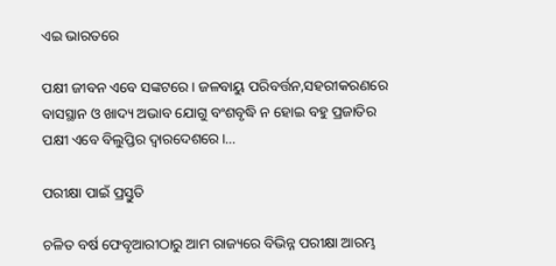ଏଇ ଭାରତରେ

ପକ୍ଷୀ ଜୀବନ ଏବେ ସଙ୍କଟରେ। ଜଳବାୟୁ ପରିବର୍ତ୍ତନ,ସହରୀକରଣରେ ବାସସ୍ଥାନ ଓ ଖାଦ୍ୟ ଅଭାବ ଯୋଗୁ ବଂଶବୃଦ୍ଧି ନ ହୋଇ ବହୁ ପ୍ରଜାତିର ପକ୍ଷୀ ଏବେ ବିଲୁପ୍ତିର ଦ୍ୱାରଦେଶରେ।…

ପରୀକ୍ଷା ପାଇଁ ପ୍ରସ୍ତୁତି

ଚଳିତ ବର୍ଷ ଫେବୃଆରୀଠାରୁ ଆମ ରାଜ୍ୟରେ ବିଭିନ୍ନ ପରୀକ୍ଷା ଆରମ୍ଭ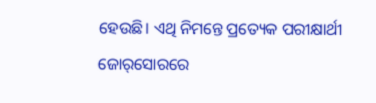ହେଉଛି। ଏଥି ନିମନ୍ତେ ପ୍ରତ୍ୟେକ ପରୀକ୍ଷାର୍ଥୀ ଜୋର୍‌ସୋରରେ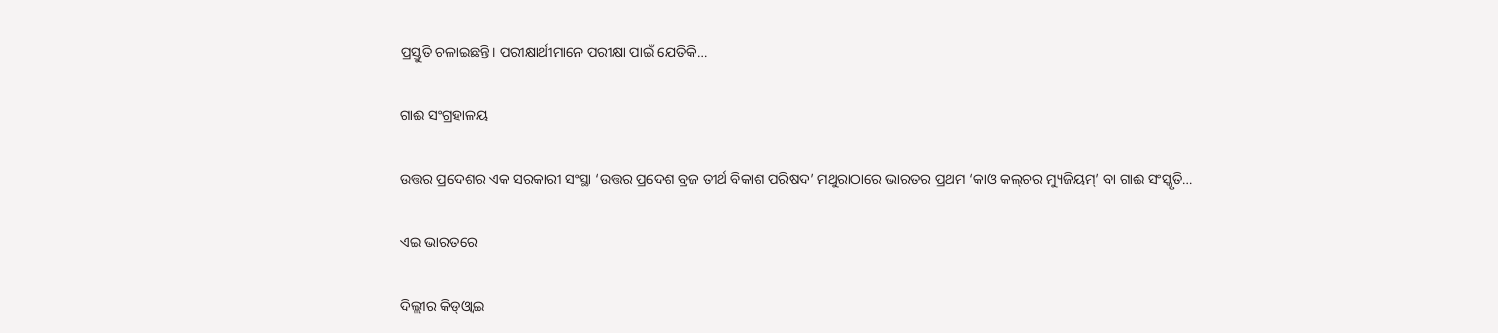ପ୍ରସ୍ତୁତି ଚଳାଇଛନ୍ତି। ପରୀକ୍ଷାର୍ଥୀମାନେ ପରୀକ୍ଷା ପାଇଁ ଯେତିକି…

ଗାଈ ସଂଗ୍ରହାଳୟ

ଉତ୍ତର ପ୍ରଦେଶର ଏକ ସରକାରୀ ସଂସ୍ଥା ‘ଉତ୍ତର ପ୍ରଦେଶ ବ୍ରଜ ତୀର୍ଥ ବିକାଶ ପରିଷଦ’ ମଥୁରାଠାରେ ଭାରତର ପ୍ରଥମ ‘କାଓ କଲ୍‌ଚର ମ୍ୟୁଜିୟମ୍‌’ ବା ଗାଈ ସଂସ୍କୃତି…

ଏଇ ଭାରତରେ

ଦିଲ୍ଲୀର କିଡ୍‌ଓ୍ବାଇ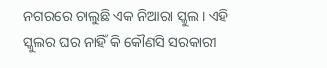ନଗରରେ ଚାଲୁଛି ଏକ ନିଆରା ସ୍କୁଲ। ଏହି ସ୍କୁଲର ଘର ନାହିଁ କି କୌଣସି ସରକାରୀ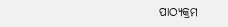ପାଠ୍ୟକ୍ରମ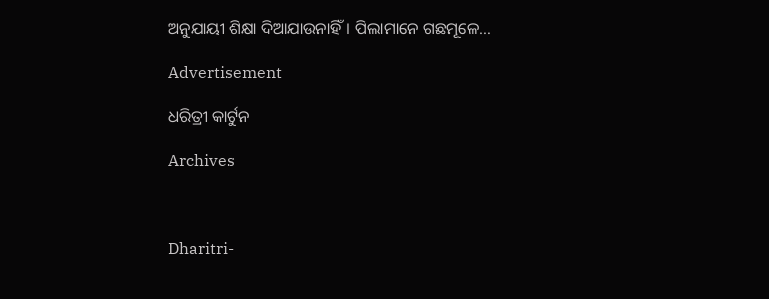ଅନୁଯାୟୀ ଶିକ୍ଷା ଦିଆଯାଉନାହିଁ। ପିଲାମାନେ ଗଛମୂଳେ…

Advertisement

ଧରିତ୍ରୀ କାର୍ଟୁନ

Archives



Dharitri-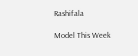Rashifala

Model This Week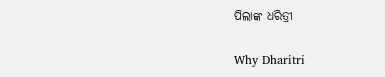ପିଲାଙ୍କ ଧରିତ୍ରୀ

Why Dharitri